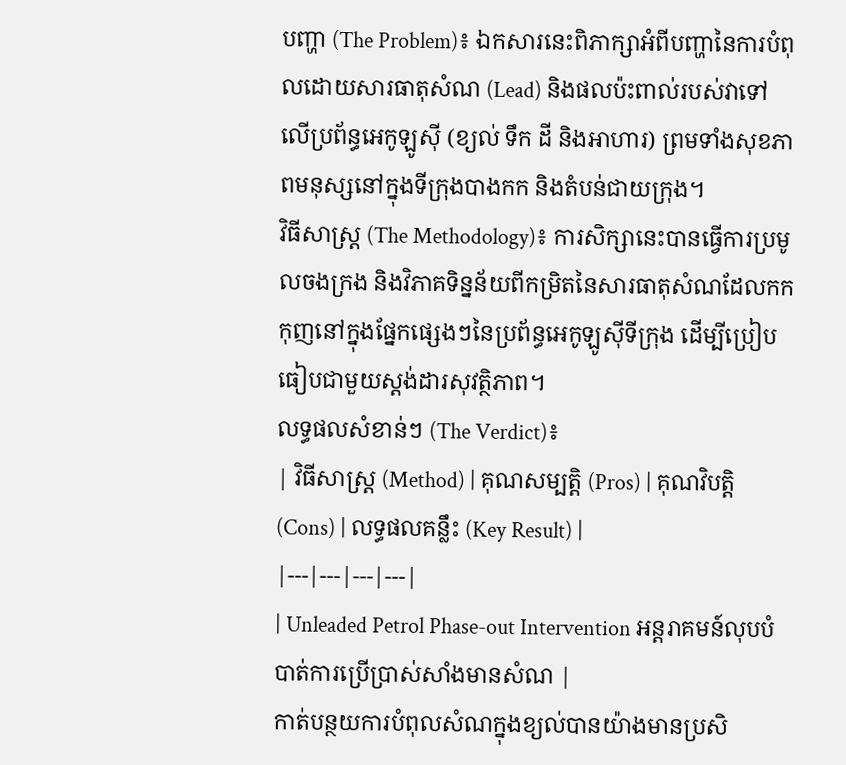បញ្ហា (The Problem)៖ ឯកសារនេះពិភាក្សាអំពីបញ្ហានៃការបំពុលដោយសារធាតុសំណ (Lead) និងផលប៉ះពាល់របស់វាទៅលើប្រព័ន្ធអេកូឡូស៊ី (ខ្យល់ ទឹក ដី និងអាហារ) ព្រមទាំងសុខភាពមនុស្សនៅក្នុងទីក្រុងបាងកក និងតំបន់ជាយក្រុង។
វិធីសាស្ត្រ (The Methodology)៖ ការសិក្សានេះបានធ្វើការប្រមូលចងក្រង និងវិភាគទិន្នន័យពីកម្រិតនៃសារធាតុសំណដែលកកកុញនៅក្នុងផ្នែកផ្សេងៗនៃប្រព័ន្ធអេកូឡូស៊ីទីក្រុង ដើម្បីប្រៀបធៀបជាមួយស្តង់ដារសុវត្ថិភាព។
លទ្ធផលសំខាន់ៗ (The Verdict)៖
| វិធីសាស្ត្រ (Method) | គុណសម្បត្តិ (Pros) | គុណវិបត្តិ (Cons) | លទ្ធផលគន្លឹះ (Key Result) |
|---|---|---|---|
| Unleaded Petrol Phase-out Intervention អន្តរាគមន៍លុបបំបាត់ការប្រើប្រាស់សាំងមានសំណ |
កាត់បន្ថយការបំពុលសំណក្នុងខ្យល់បានយ៉ាងមានប្រសិ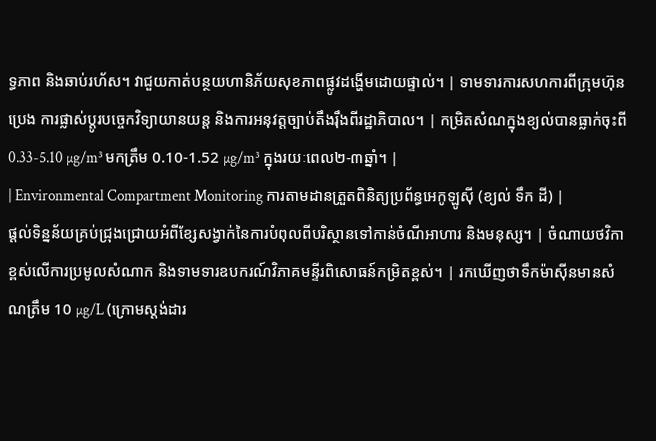ទ្ធភាព និងឆាប់រហ័ស។ វាជួយកាត់បន្ថយហានិភ័យសុខភាពផ្លូវដង្ហើមដោយផ្ទាល់។ | ទាមទារការសហការពីក្រុមហ៊ុនប្រេង ការផ្លាស់ប្តូរបច្ចេកវិទ្យាយានយន្ត និងការអនុវត្តច្បាប់តឹងរ៉ឹងពីរដ្ឋាភិបាល។ | កម្រិតសំណក្នុងខ្យល់បានធ្លាក់ចុះពី 0.33-5.10 µg/m³ មកត្រឹម 0.10-1.52 µg/m³ ក្នុងរយៈពេល២-៣ឆ្នាំ។ |
| Environmental Compartment Monitoring ការតាមដានត្រួតពិនិត្យប្រព័ន្ធអេកូឡូស៊ី (ខ្យល់ ទឹក ដី) |
ផ្តល់ទិន្នន័យគ្រប់ជ្រុងជ្រោយអំពីខ្សែសង្វាក់នៃការបំពុលពីបរិស្ថានទៅកាន់ចំណីអាហារ និងមនុស្ស។ | ចំណាយថវិកាខ្ពស់លើការប្រមូលសំណាក និងទាមទារឧបករណ៍វិភាគមន្ទីរពិសោធន៍កម្រិតខ្ពស់។ | រកឃើញថាទឹកម៉ាស៊ីនមានសំណត្រឹម 10 µg/L (ក្រោមស្តង់ដារ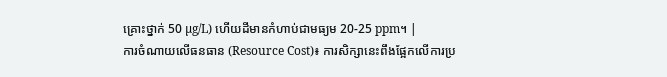គ្រោះថ្នាក់ 50 µg/L) ហើយដីមានកំហាប់ជាមធ្យម 20-25 ppm។ |
ការចំណាយលើធនធាន (Resource Cost)៖ ការសិក្សានេះពឹងផ្អែកលើការប្រ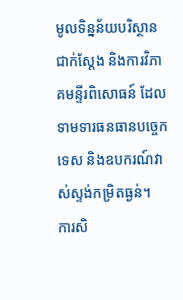មូលទិន្នន័យបរិស្ថានជាក់ស្តែង និងការវិភាគមន្ទីរពិសោធន៍ ដែលទាមទារធនធានបច្ចេកទេស និងឧបករណ៍វាស់ស្ទង់កម្រិតធ្ងន់។
ការសិ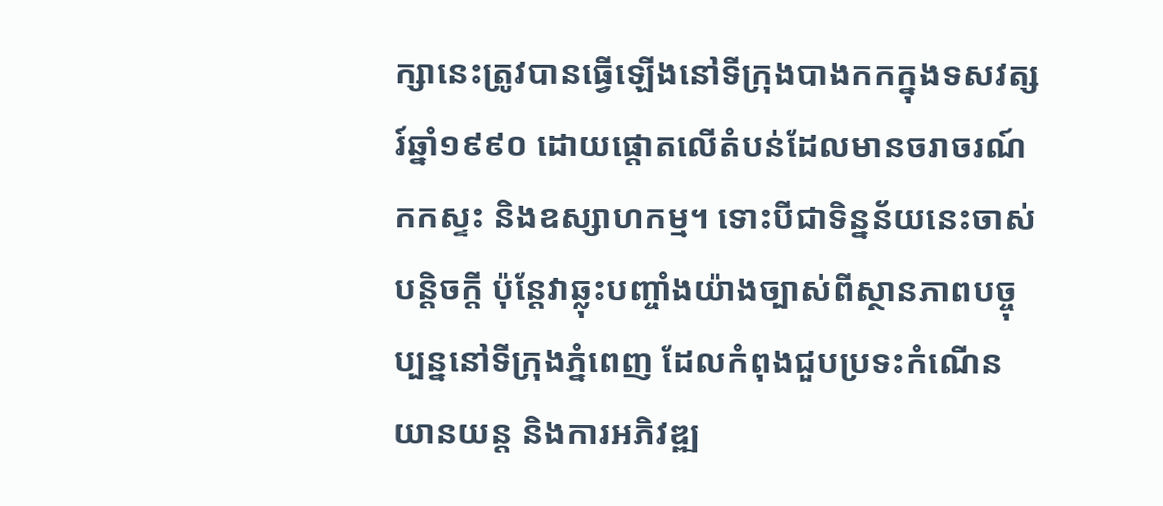ក្សានេះត្រូវបានធ្វើឡើងនៅទីក្រុងបាងកកក្នុងទសវត្សរ៍ឆ្នាំ១៩៩០ ដោយផ្តោតលើតំបន់ដែលមានចរាចរណ៍កកស្ទះ និងឧស្សាហកម្ម។ ទោះបីជាទិន្នន័យនេះចាស់បន្តិចក្តី ប៉ុន្តែវាឆ្លុះបញ្ចាំងយ៉ាងច្បាស់ពីស្ថានភាពបច្ចុប្បន្ននៅទីក្រុងភ្នំពេញ ដែលកំពុងជួបប្រទះកំណើនយានយន្ត និងការអភិវឌ្ឍ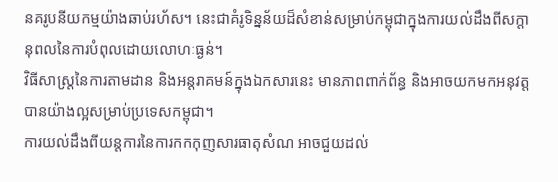នគរូបនីយកម្មយ៉ាងឆាប់រហ័ស។ នេះជាគំរូទិន្នន័យដ៏សំខាន់សម្រាប់កម្ពុជាក្នុងការយល់ដឹងពីសក្តានុពលនៃការបំពុលដោយលោហៈធ្ងន់។
វិធីសាស្ត្រនៃការតាមដាន និងអន្តរាគមន៍ក្នុងឯកសារនេះ មានភាពពាក់ព័ន្ធ និងអាចយកមកអនុវត្តបានយ៉ាងល្អសម្រាប់ប្រទេសកម្ពុជា។
ការយល់ដឹងពីយន្តការនៃការកកកុញសារធាតុសំណ អាចជួយដល់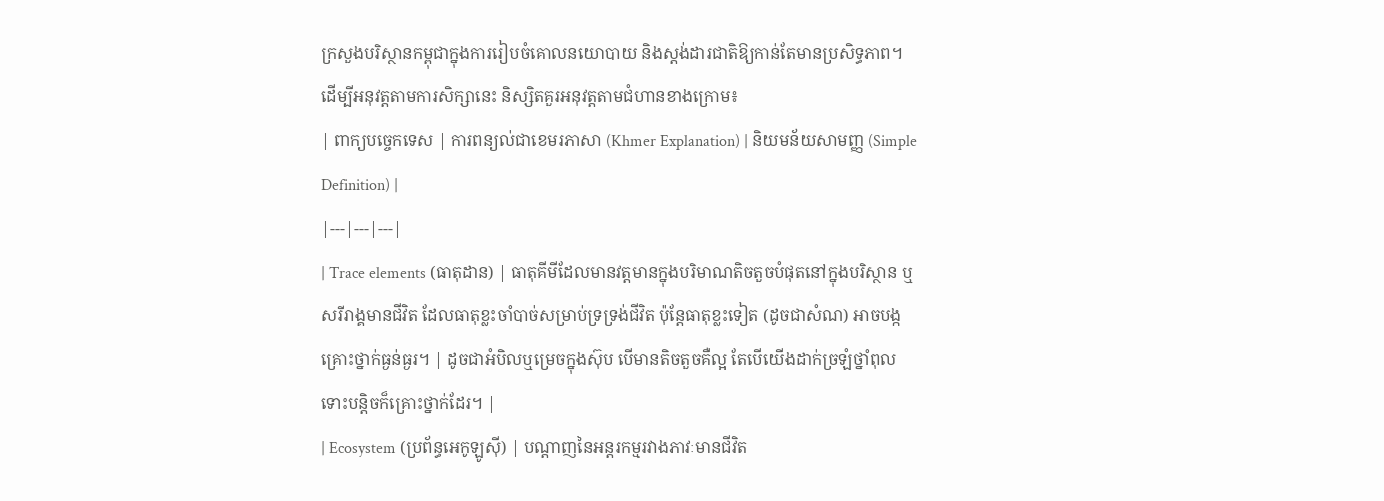ក្រសួងបរិស្ថានកម្ពុជាក្នុងការរៀបចំគោលនយោបាយ និងស្តង់ដារជាតិឱ្យកាន់តែមានប្រសិទ្ធភាព។
ដើម្បីអនុវត្តតាមការសិក្សានេះ និស្សិតគួរអនុវត្តតាមជំហានខាងក្រោម៖
| ពាក្យបច្ចេកទេស | ការពន្យល់ជាខេមរភាសា (Khmer Explanation) | និយមន័យសាមញ្ញ (Simple Definition) |
|---|---|---|
| Trace elements (ធាតុដាន) | ធាតុគីមីដែលមានវត្តមានក្នុងបរិមាណតិចតួចបំផុតនៅក្នុងបរិស្ថាន ឬសរីរាង្គមានជីវិត ដែលធាតុខ្លះចាំបាច់សម្រាប់ទ្រទ្រង់ជីវិត ប៉ុន្តែធាតុខ្លះទៀត (ដូចជាសំណ) អាចបង្កគ្រោះថ្នាក់ធ្ងន់ធ្ងរ។ | ដូចជាអំបិលឬម្រេចក្នុងស៊ុប បើមានតិចតួចគឺល្អ តែបើយើងដាក់ច្រឡំថ្នាំពុលទោះបន្តិចក៏គ្រោះថ្នាក់ដែរ។ |
| Ecosystem (ប្រព័ន្ធអេកូឡូស៊ី) | បណ្តាញនៃអន្តរកម្មរវាងភាវៈមានជីវិត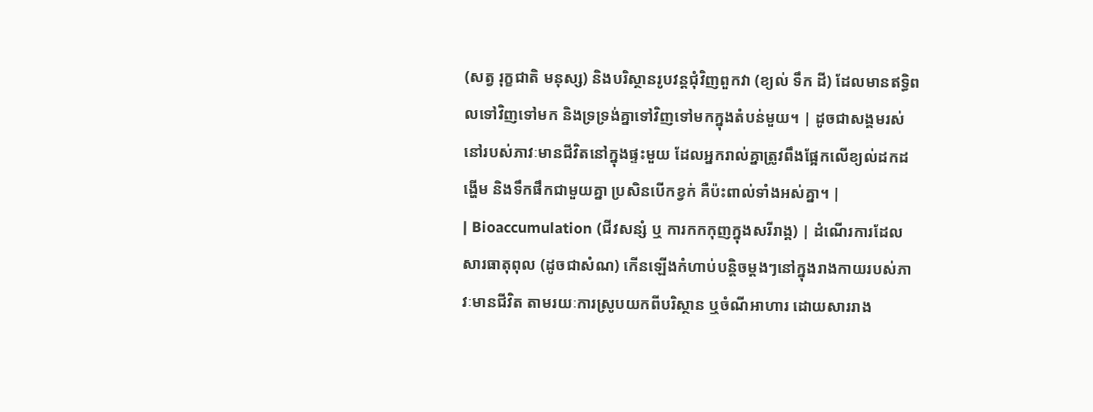(សត្វ រុក្ខជាតិ មនុស្ស) និងបរិស្ថានរូបវន្តជុំវិញពួកវា (ខ្យល់ ទឹក ដី) ដែលមានឥទ្ធិពលទៅវិញទៅមក និងទ្រទ្រង់គ្នាទៅវិញទៅមកក្នុងតំបន់មួយ។ | ដូចជាសង្គមរស់នៅរបស់ភាវៈមានជីវិតនៅក្នុងផ្ទះមួយ ដែលអ្នករាល់គ្នាត្រូវពឹងផ្អែកលើខ្យល់ដកដង្ហើម និងទឹកផឹកជាមួយគ្នា ប្រសិនបើកខ្វក់ គឺប៉ះពាល់ទាំងអស់គ្នា។ |
| Bioaccumulation (ជីវសន្សំ ឬ ការកកកុញក្នុងសរីរាង្គ) | ដំណើរការដែលសារធាតុពុល (ដូចជាសំណ) កើនឡើងកំហាប់បន្តិចម្តងៗនៅក្នុងរាងកាយរបស់ភាវៈមានជីវិត តាមរយៈការស្រូបយកពីបរិស្ថាន ឬចំណីអាហារ ដោយសាររាង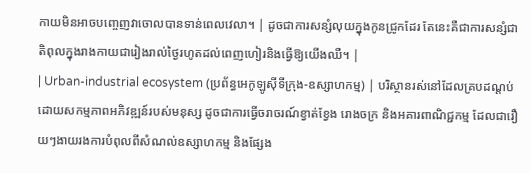កាយមិនអាចបញ្ចេញវាចោលបានទាន់ពេលវេលា។ | ដូចជាការសន្សំលុយក្នុងកូនជ្រូកដែរ តែនេះគឺជាការសន្សំជាតិពុលក្នុងរាងកាយជារៀងរាល់ថ្ងៃរហូតដល់ពេញហៀរនិងធ្វើឱ្យយើងឈឺ។ |
| Urban-industrial ecosystem (ប្រព័ន្ធអេកូឡូស៊ីទីក្រុង-ឧស្សាហកម្ម) | បរិស្ថានរស់នៅដែលគ្របដណ្ដប់ដោយសកម្មភាពអភិវឌ្ឍន៍របស់មនុស្ស ដូចជាការធ្វើចរាចរណ៍ខ្វាត់ខ្វែង រោងចក្រ និងអគារពាណិជ្ជកម្ម ដែលជារឿយៗងាយរងការបំពុលពីសំណល់ឧស្សាហកម្ម និងផ្សែង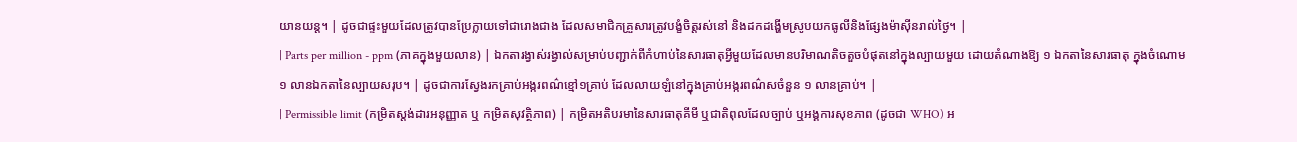យានយន្ត។ | ដូចជាផ្ទះមួយដែលត្រូវបានប្រែក្លាយទៅជារោងជាង ដែលសមាជិកគ្រួសារត្រូវបង្ខំចិត្តរស់នៅ និងដកដង្ហើមស្រូបយកធូលីនិងផ្សែងម៉ាស៊ីនរាល់ថ្ងៃ។ |
| Parts per million - ppm (ភាគក្នុងមួយលាន) | ឯកតារង្វាស់រង្វាល់សម្រាប់បញ្ជាក់ពីកំហាប់នៃសារធាតុអ្វីមួយដែលមានបរិមាណតិចតួចបំផុតនៅក្នុងល្បាយមួយ ដោយតំណាងឱ្យ ១ ឯកតានៃសារធាតុ ក្នុងចំណោម ១ លានឯកតានៃល្បាយសរុប។ | ដូចជាការស្វែងរកគ្រាប់អង្ករពណ៌ខ្មៅ១គ្រាប់ ដែលលាយឡំនៅក្នុងគ្រាប់អង្ករពណ៌សចំនួន ១ លានគ្រាប់។ |
| Permissible limit (កម្រិតស្តង់ដារអនុញ្ញាត ឬ កម្រិតសុវត្ថិភាព) | កម្រិតអតិបរមានៃសារធាតុគីមី ឬជាតិពុលដែលច្បាប់ ឬអង្គការសុខភាព (ដូចជា WHO) អ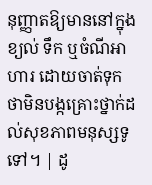នុញ្ញាតឱ្យមាននៅក្នុងខ្យល់ ទឹក ឬចំណីអាហារ ដោយចាត់ទុកថាមិនបង្កគ្រោះថ្នាក់ដល់សុខភាពមនុស្សទូទៅ។ | ដូ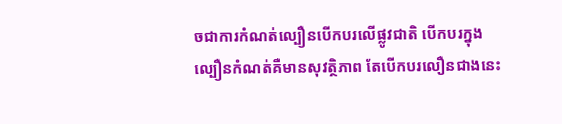ចជាការកំណត់ល្បឿនបើកបរលើផ្លូវជាតិ បើកបរក្នុងល្បឿនកំណត់គឺមានសុវត្ថិភាព តែបើកបរលឿនជាងនេះ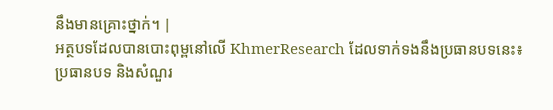នឹងមានគ្រោះថ្នាក់។ |
អត្ថបទដែលបានបោះពុម្ពនៅលើ KhmerResearch ដែលទាក់ទងនឹងប្រធានបទនេះ៖
ប្រធានបទ និងសំណួរ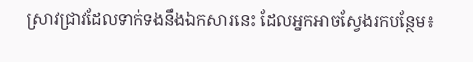ស្រាវជ្រាវដែលទាក់ទងនឹងឯកសារនេះ ដែលអ្នកអាចស្វែងរកបន្ថែម៖